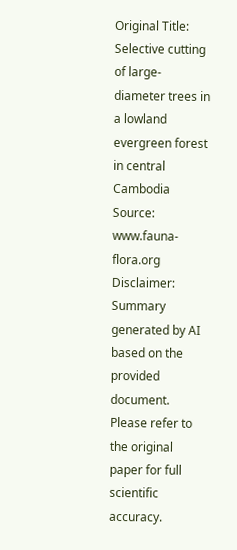Original Title: Selective cutting of large-diameter trees in a lowland evergreen forest in central Cambodia
Source: www.fauna-flora.org
Disclaimer: Summary generated by AI based on the provided document. Please refer to the original paper for full scientific accuracy.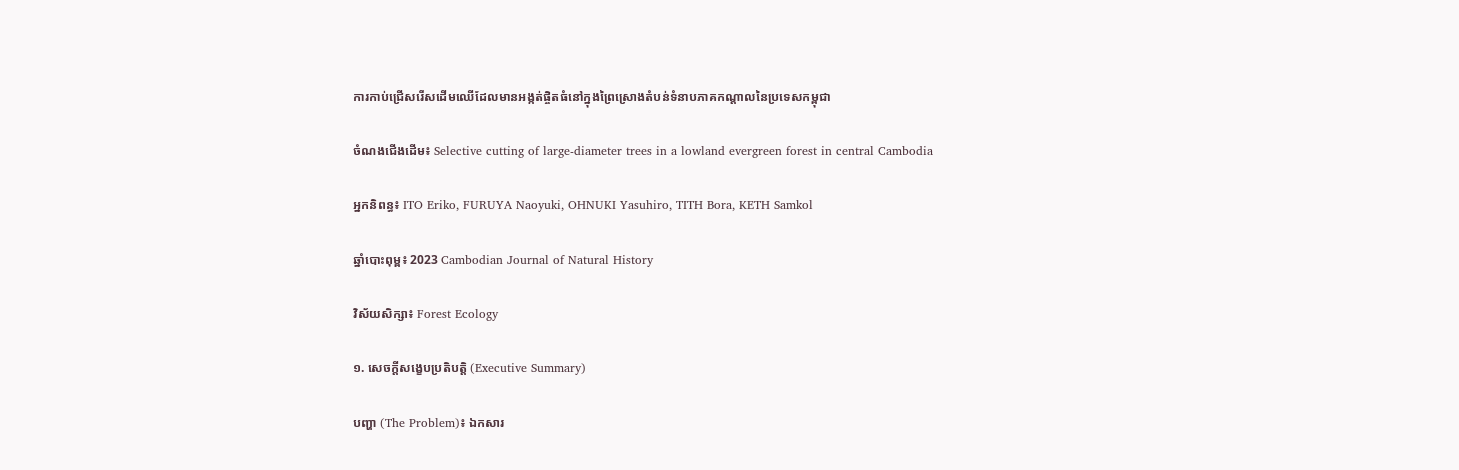ការកាប់ជ្រើសរើសដើមឈើដែលមានអង្កត់ផ្ចិតធំនៅក្នុងព្រៃស្រោងតំបន់ទំនាបភាគកណ្តាលនៃប្រទេសកម្ពុជា

ចំណងជើងដើម៖ Selective cutting of large-diameter trees in a lowland evergreen forest in central Cambodia

អ្នកនិពន្ធ៖ ITO Eriko, FURUYA Naoyuki, OHNUKI Yasuhiro, TITH Bora, KETH Samkol

ឆ្នាំបោះពុម្ព៖ 2023 Cambodian Journal of Natural History

វិស័យសិក្សា៖ Forest Ecology

១. សេចក្តីសង្ខេបប្រតិបត្តិ (Executive Summary)

បញ្ហា (The Problem)៖ ឯកសារ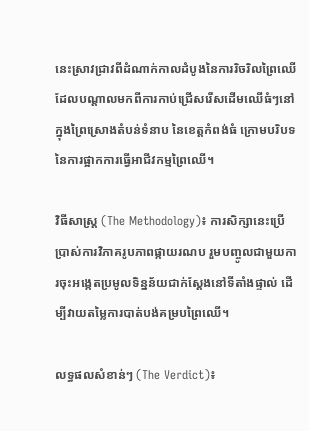នេះស្រាវជ្រាវពីដំណាក់កាលដំបូងនៃការរិចរិលព្រៃឈើ ដែលបណ្ដាលមកពីការកាប់ជ្រើសរើសដើមឈើធំៗនៅក្នុងព្រៃស្រោងតំបន់ទំនាប នៃខេត្តកំពង់ធំ ក្រោមបរិបទនៃការផ្អាកការធ្វើអាជីវកម្មព្រៃឈើ។

វិធីសាស្ត្រ (The Methodology)៖ ការសិក្សានេះប្រើប្រាស់ការវិភាគរូបភាពផ្កាយរណប រួមបញ្ចូលជាមួយការចុះអង្កេតប្រមូលទិន្នន័យជាក់ស្ដែងនៅទីតាំងផ្ទាល់ ដើម្បីវាយតម្លៃការបាត់បង់គម្របព្រៃឈើ។

លទ្ធផលសំខាន់ៗ (The Verdict)៖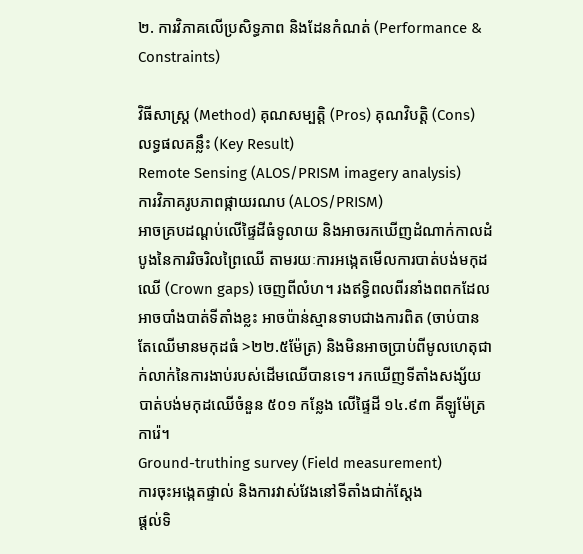២. ការវិភាគលើប្រសិទ្ធភាព និងដែនកំណត់ (Performance & Constraints)

វិធីសាស្ត្រ (Method) គុណសម្បត្តិ (Pros) គុណវិបត្តិ (Cons) លទ្ធផលគន្លឹះ (Key Result)
Remote Sensing (ALOS/PRISM imagery analysis)
ការវិភាគរូបភាពផ្កាយរណប (ALOS/PRISM)
អាចគ្របដណ្ដប់លើផ្ទៃដីធំទូលាយ និងអាចរកឃើញដំណាក់កាលដំបូងនៃការរិចរិលព្រៃឈើ តាមរយៈការអង្កេតមើលការបាត់បង់មកុដឈើ (Crown gaps) ចេញពីលំហ។ រងឥទ្ធិពលពីរនាំងពពកដែលអាចបាំងបាត់ទីតាំងខ្លះ អាចប៉ាន់ស្មានទាបជាងការពិត (ចាប់បានតែឈើមានមកុដធំ >២២.៥ម៉ែត្រ) និងមិនអាចប្រាប់ពីមូលហេតុជាក់លាក់នៃការងាប់របស់ដើមឈើបានទេ។ រកឃើញទីតាំងសង្ស័យបាត់បង់មកុដឈើចំនួន ៥០១ កន្លែង លើផ្ទៃដី ១៤.៩៣ គីឡូម៉ែត្រការ៉េ។
Ground-truthing survey (Field measurement)
ការចុះអង្កេតផ្ទាល់ និងការវាស់វែងនៅទីតាំងជាក់ស្តែង
ផ្តល់ទិ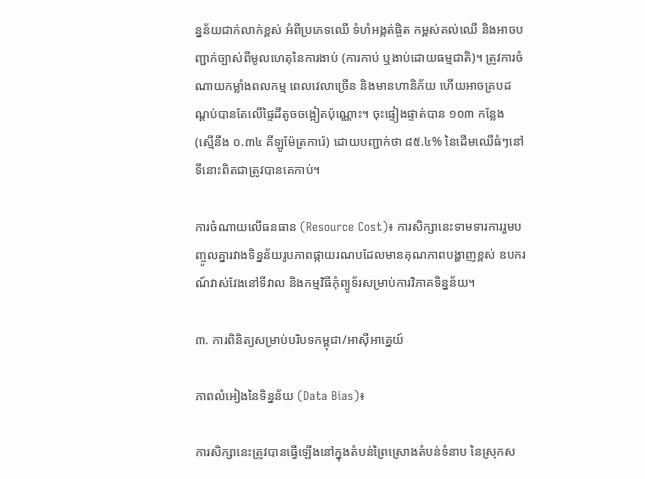ន្នន័យជាក់លាក់ខ្ពស់ អំពីប្រភេទឈើ ទំហំអង្កត់ផ្ចិត កម្ពស់គល់ឈើ និងអាចបញ្ជាក់ច្បាស់ពីមូលហេតុនៃការងាប់ (ការកាប់ ឬងាប់ដោយធម្មជាតិ)។ ត្រូវការចំណាយកម្លាំងពលកម្ម ពេលវេលាច្រើន និងមានហានិភ័យ ហើយអាចគ្របដណ្ដប់បានតែលើផ្ទៃដីតូចចង្អៀតប៉ុណ្ណោះ។ ចុះផ្ទៀងផ្ទាត់បាន ១០៣ កន្លែង (ស្មើនឹង ០.៣៤ គីឡូម៉ែត្រការ៉េ) ដោយបញ្ជាក់ថា ៨៥.៤% នៃដើមឈើធំៗនៅទីនោះពិតជាត្រូវបានគេកាប់។

ការចំណាយលើធនធាន (Resource Cost)៖ ការសិក្សានេះទាមទារការរួមបញ្ចូលគ្នារវាងទិន្នន័យរូបភាពផ្កាយរណបដែលមានគុណភាពបង្ហាញខ្ពស់ ឧបករណ៍វាស់វែងនៅទីវាល និងកម្មវិធីកុំព្យូទ័រសម្រាប់ការវិភាគទិន្នន័យ។

៣. ការពិនិត្យសម្រាប់បរិបទកម្ពុជា/អាស៊ីអាគ្នេយ៍

ភាពលំអៀងនៃទិន្នន័យ (Data Bias)៖

ការសិក្សានេះត្រូវបានធ្វើឡើងនៅក្នុងតំបន់ព្រៃស្រោងតំបន់ទំនាប នៃស្រុកស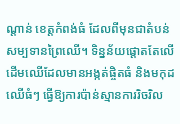ណ្តាន់ ខេត្តកំពង់ធំ ដែលពីមុនជាតំបន់សម្បទានព្រៃឈើ។ ទិន្នន័យផ្តោតតែលើដើមឈើដែលមានអង្កត់ផ្ចិតធំ និងមកុដឈើធំៗ ធ្វើឱ្យការប៉ាន់ស្មានការរិចរិល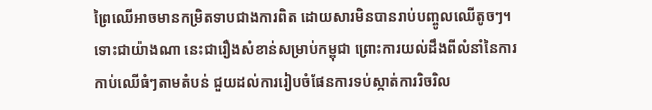ព្រៃឈើអាចមានកម្រិតទាបជាងការពិត ដោយសារមិនបានរាប់បញ្ចូលឈើតូចៗ។ ទោះជាយ៉ាងណា នេះជារឿងសំខាន់សម្រាប់កម្ពុជា ព្រោះការយល់ដឹងពីលំនាំនៃការកាប់ឈើធំៗតាមតំបន់ ជួយដល់ការរៀបចំផែនការទប់ស្កាត់ការរិចរិល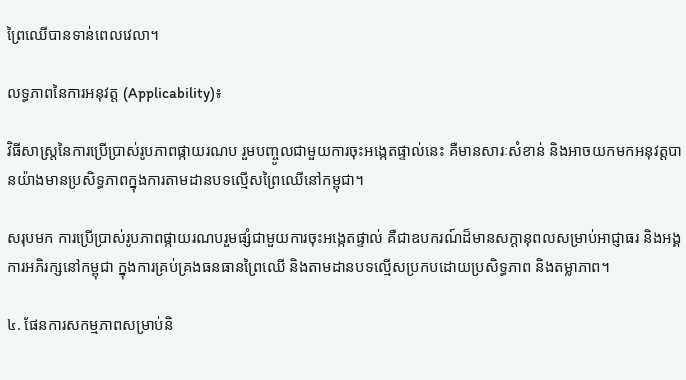ព្រៃឈើបានទាន់ពេលវេលា។

លទ្ធភាពនៃការអនុវត្ត (Applicability)៖

វិធីសាស្ត្រនៃការប្រើប្រាស់រូបភាពផ្កាយរណប រួមបញ្ចូលជាមួយការចុះអង្កេតផ្ទាល់នេះ គឺមានសារៈសំខាន់ និងអាចយកមកអនុវត្តបានយ៉ាងមានប្រសិទ្ធភាពក្នុងការតាមដានបទល្មើសព្រៃឈើនៅកម្ពុជា។

សរុបមក ការប្រើប្រាស់រូបភាពផ្កាយរណបរួមផ្សំជាមួយការចុះអង្កេតផ្ទាល់ គឺជាឧបករណ៍ដ៏មានសក្តានុពលសម្រាប់អាជ្ញាធរ និងអង្គការអភិរក្សនៅកម្ពុជា ក្នុងការគ្រប់គ្រងធនធានព្រៃឈើ និងតាមដានបទល្មើសប្រកបដោយប្រសិទ្ធភាព និងតម្លាភាព។

៤. ផែនការសកម្មភាពសម្រាប់និ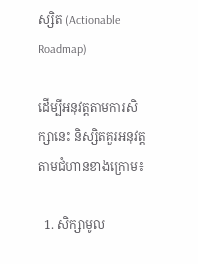ស្សិត (Actionable Roadmap)

ដើម្បីអនុវត្តតាមការសិក្សានេះ និស្សិតគួរអនុវត្តតាមជំហានខាងក្រោម៖

  1. សិក្សាមូល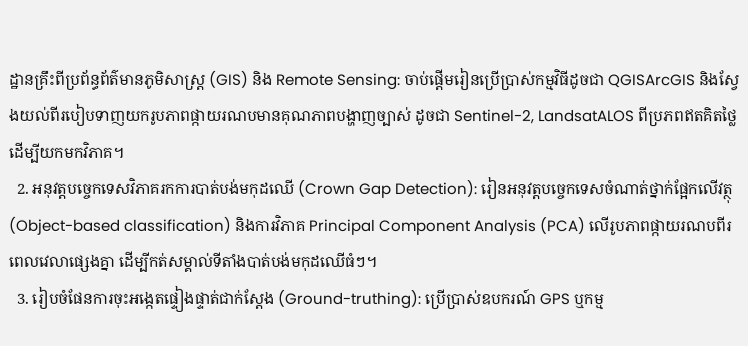ដ្ឋានគ្រឹះពីប្រព័ន្ធព័ត៌មានភូមិសាស្ត្រ (GIS) និង Remote Sensing: ចាប់ផ្តើមរៀនប្រើប្រាស់កម្មវិធីដូចជា QGISArcGIS និងស្វែងយល់ពីរបៀបទាញយករូបភាពផ្កាយរណបមានគុណភាពបង្ហាញច្បាស់ ដូចជា Sentinel-2, LandsatALOS ពីប្រភពឥតគិតថ្លៃដើម្បីយកមកវិភាគ។
  2. អនុវត្តបច្ចេកទេសវិភាគរកការបាត់បង់មកុដឈើ (Crown Gap Detection): រៀនអនុវត្តបច្ចេកទេសចំណាត់ថ្នាក់ផ្អែកលើវត្ថុ (Object-based classification) និងការវិភាគ Principal Component Analysis (PCA) លើរូបភាពផ្កាយរណបពីរពេលវេលាផ្សេងគ្នា ដើម្បីកត់សម្គាល់ទីតាំងបាត់បង់មកុដឈើធំៗ។
  3. រៀបចំផែនការចុះអង្កេតផ្ទៀងផ្ទាត់ជាក់ស្តែង (Ground-truthing): ប្រើប្រាស់ឧបករណ៍ GPS ឬកម្ម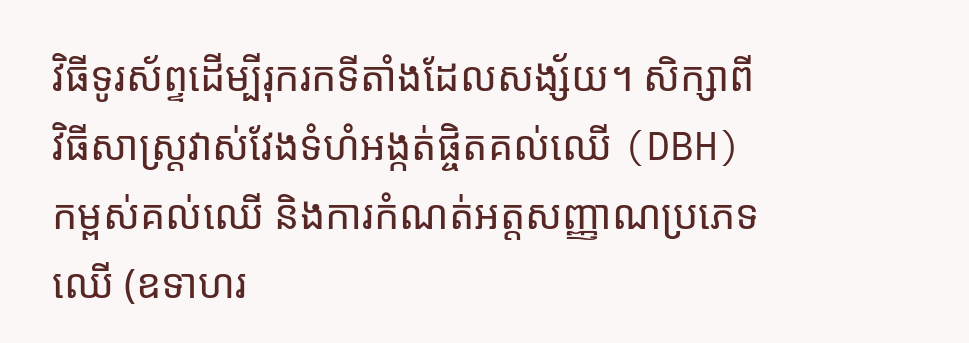វិធីទូរស័ព្ទដើម្បីរុករកទីតាំងដែលសង្ស័យ។ សិក្សាពីវិធីសាស្ត្រវាស់វែងទំហំអង្កត់ផ្ចិតគល់ឈើ (DBH) កម្ពស់គល់ឈើ និងការកំណត់អត្តសញ្ញាណប្រភេទឈើ (ឧទាហរ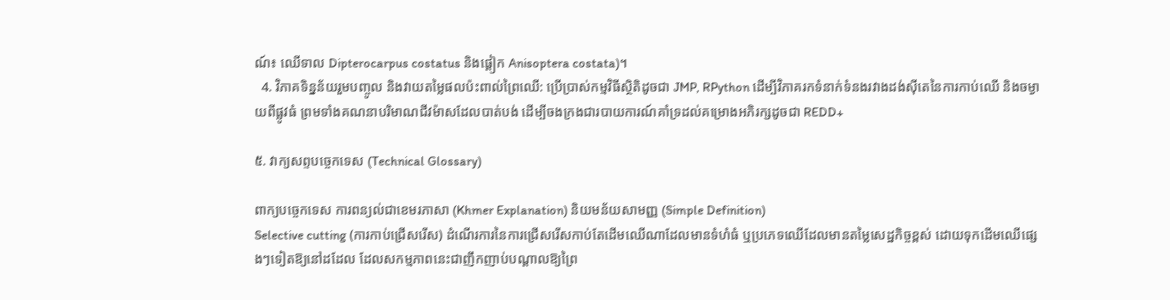ណ៍៖ ឈើទាល Dipterocarpus costatus និងផ្ដៀក Anisoptera costata)។
  4. វិភាគទិន្នន័យរួមបញ្ចូល និងវាយតម្លៃផលប៉ះពាល់ព្រៃឈើ: ប្រើប្រាស់កម្មវិធីស្ថិតិដូចជា JMP, RPython ដើម្បីវិភាគរកទំនាក់ទំនងរវាងដង់ស៊ីតេនៃការកាប់ឈើ និងចម្ងាយពីផ្លូវធំ ព្រមទាំងគណនាបរិមាណជីវម៉ាសដែលបាត់បង់ ដើម្បីចងក្រងជារបាយការណ៍គាំទ្រដល់គម្រោងអភិរក្សដូចជា REDD+

៥. វាក្យសព្ទបច្ចេកទេស (Technical Glossary)

ពាក្យបច្ចេកទេស ការពន្យល់ជាខេមរភាសា (Khmer Explanation) និយមន័យសាមញ្ញ (Simple Definition)
Selective cutting (ការកាប់ជ្រើសរើស) ដំណើរការនៃការជ្រើសរើសកាប់តែដើមឈើណាដែលមានទំហំធំ ឬប្រភេទឈើដែលមានតម្លៃសេដ្ឋកិច្ចខ្ពស់ ដោយទុកដើមឈើផ្សេងៗទៀតឱ្យនៅដដែល ដែលសកម្មភាពនេះជាញឹកញាប់បណ្តាលឱ្យព្រៃ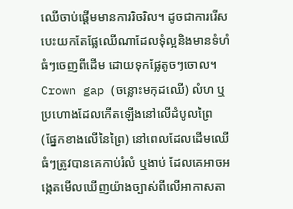ឈើចាប់ផ្តើមមានការរិចរិល។ ដូចជាការរើសបេះយកតែផ្លែឈើណាដែលទុំល្អនិងមានទំហំធំៗចេញពីដើម ដោយទុកផ្លែតូចៗចោល។
Crown gap (ចន្លោះមកុដឈើ) លំហ ឬប្រហោងដែលកើតឡើងនៅលើដំបូលព្រៃ (ផ្នែកខាងលើនៃព្រៃ) នៅពេលដែលដើមឈើធំៗត្រូវបានគេកាប់រំលំ ឬងាប់ ដែលគេអាចអង្កេតមើលឃើញយ៉ាងច្បាស់ពីលើអាកាសតា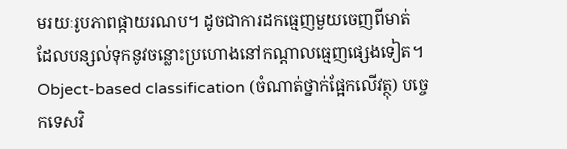មរយៈរូបភាពផ្កាយរណប។ ដូចជាការដកធ្មេញមួយចេញពីមាត់ ដែលបន្សល់ទុកនូវចន្លោះប្រហោងនៅកណ្តាលធ្មេញផ្សេងទៀត។
Object-based classification (ចំណាត់ថ្នាក់ផ្អែកលើវត្ថុ) បច្ចេកទេសវិ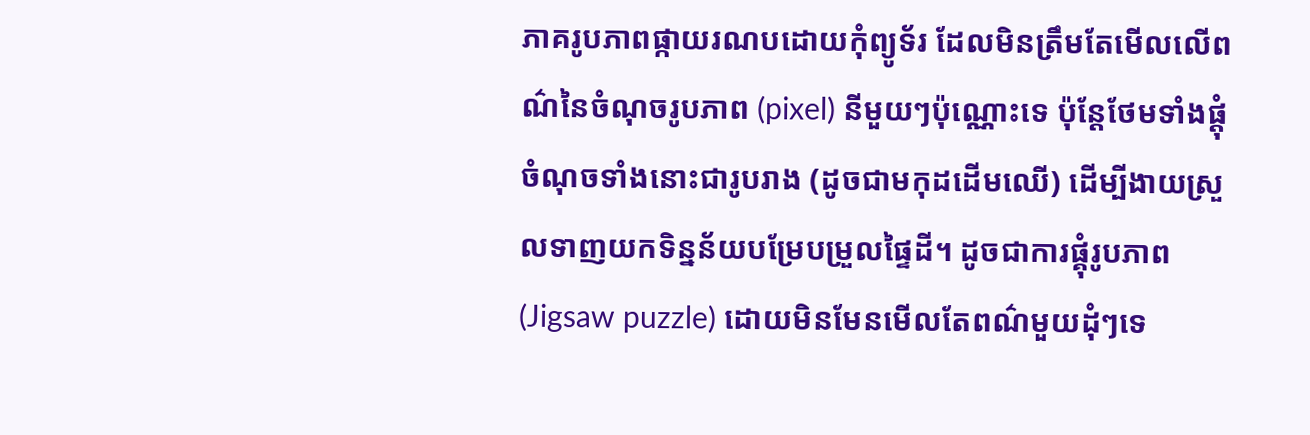ភាគរូបភាពផ្កាយរណបដោយកុំព្យូទ័រ ដែលមិនត្រឹមតែមើលលើពណ៌នៃចំណុចរូបភាព (pixel) នីមួយៗប៉ុណ្ណោះទេ ប៉ុន្តែថែមទាំងផ្តុំចំណុចទាំងនោះជារូបរាង (ដូចជាមកុដដើមឈើ) ដើម្បីងាយស្រួលទាញយកទិន្នន័យបម្រែបម្រួលផ្ទៃដី។ ដូចជាការផ្គុំរូបភាព (Jigsaw puzzle) ដោយមិនមែនមើលតែពណ៌មួយដុំៗទេ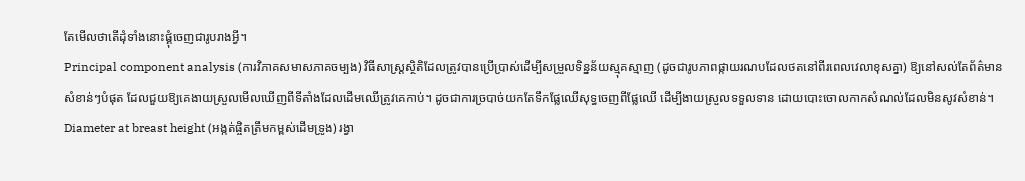តែមើលថាតើដុំទាំងនោះផ្គុំចេញជារូបរាងអ្វី។
Principal component analysis (ការវិភាគសមាសភាគចម្បង) វិធីសាស្ត្រស្ថិតិដែលត្រូវបានប្រើប្រាស់ដើម្បីសម្រួលទិន្នន័យស្មុគស្មាញ (ដូចជារូបភាពផ្កាយរណបដែលថតនៅពីរពេលវេលាខុសគ្នា) ឱ្យនៅសល់តែព័ត៌មានសំខាន់ៗបំផុត ដែលជួយឱ្យគេងាយស្រួលមើលឃើញពីទីតាំងដែលដើមឈើត្រូវគេកាប់។ ដូចជាការច្របាច់យកតែទឹកផ្លែឈើសុទ្ធចេញពីផ្លែឈើ ដើម្បីងាយស្រួលទទួលទាន ដោយបោះចោលកាកសំណល់ដែលមិនសូវសំខាន់។
Diameter at breast height (អង្កត់ផ្ចិតត្រឹមកម្ពស់ដើមទ្រូង) រង្វា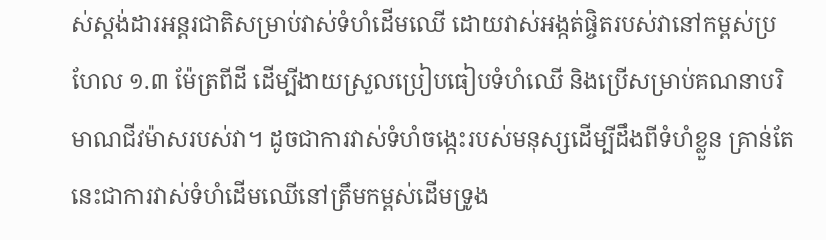ស់ស្តង់ដារអន្តរជាតិសម្រាប់វាស់ទំហំដើមឈើ ដោយវាស់អង្កត់ផ្ចិតរបស់វានៅកម្ពស់ប្រហែល ១.៣ ម៉ែត្រពីដី ដើម្បីងាយស្រួលប្រៀបធៀបទំហំឈើ និងប្រើសម្រាប់គណនាបរិមាណជីវម៉ាសរបស់វា។ ដូចជាការវាស់ទំហំចង្កេះរបស់មនុស្សដើម្បីដឹងពីទំហំខ្លួន គ្រាន់តែនេះជាការវាស់ទំហំដើមឈើនៅត្រឹមកម្ពស់ដើមទ្រូង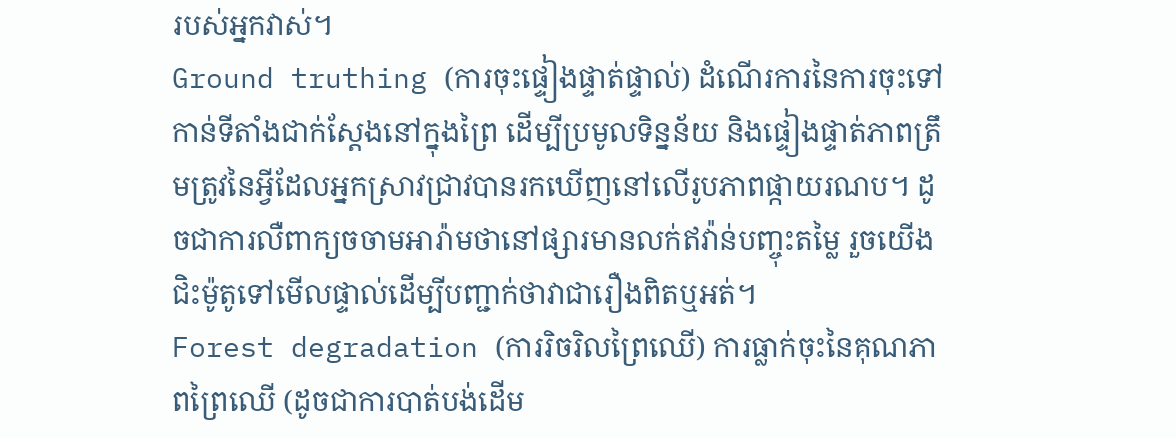របស់អ្នកវាស់។
Ground truthing (ការចុះផ្ទៀងផ្ទាត់ផ្ទាល់) ដំណើរការនៃការចុះទៅកាន់ទីតាំងជាក់ស្តែងនៅក្នុងព្រៃ ដើម្បីប្រមូលទិន្នន័យ និងផ្ទៀងផ្ទាត់ភាពត្រឹមត្រូវនៃអ្វីដែលអ្នកស្រាវជ្រាវបានរកឃើញនៅលើរូបភាពផ្កាយរណប។ ដូចជាការលឺពាក្យចចាមអារ៉ាមថានៅផ្សារមានលក់ឥវ៉ាន់បញ្ចុះតម្លៃ រួចយើងជិះម៉ូតូទៅមើលផ្ទាល់ដើម្បីបញ្ជាក់ថាវាជារឿងពិតឬអត់។
Forest degradation (ការរិចរិលព្រៃឈើ) ការធ្លាក់ចុះនៃគុណភាពព្រៃឈើ (ដូចជាការបាត់បង់ដើម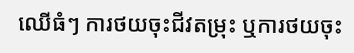ឈើធំៗ ការថយចុះជីវតម្រុះ ឬការថយចុះ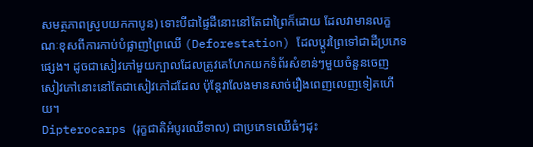សមត្ថភាពស្រូបយកកាបូន) ទោះបីជាផ្ទៃដីនោះនៅតែជាព្រៃក៏ដោយ ដែលវាមានលក្ខណៈខុសពីការកាប់បំផ្លាញព្រៃឈើ (Deforestation) ដែលប្តូរព្រៃទៅជាដីប្រភេទផ្សេង។ ដូចជាសៀវភៅមួយក្បាលដែលត្រូវគេហែកយកទំព័រសំខាន់ៗមួយចំនួនចេញ សៀវភៅនោះនៅតែជាសៀវភៅដដែល ប៉ុន្តែវាលែងមានសាច់រឿងពេញលេញទៀតហើយ។
Dipterocarps (រុក្ខជាតិអំបូរឈើទាល) ជាប្រភេទឈើធំៗដុះ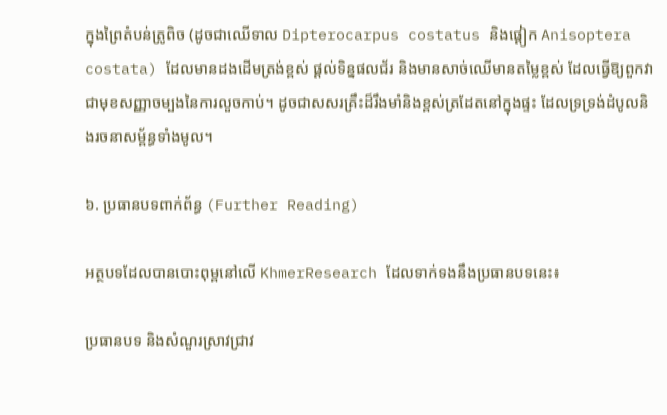ក្នុងព្រៃតំបន់ត្រូពិច (ដូចជាឈើទាល Dipterocarpus costatus និងផ្ដៀក Anisoptera costata) ដែលមានដងដើមត្រង់ខ្ពស់ ផ្តល់ទិន្នផលជ័រ និងមានសាច់ឈើមានតម្លៃខ្ពស់ ដែលធ្វើឱ្យពួកវាជាមុខសញ្ញាចម្បងនៃការលួចកាប់។ ដូចជាសសរគ្រឹះដ៏រឹងមាំនិងខ្ពស់ត្រដែតនៅក្នុងផ្ទះ ដែលទ្រទ្រង់ដំបូលនិងរចនាសម្ព័ន្ធទាំងមូល។

៦. ប្រធានបទពាក់ព័ន្ធ (Further Reading)

អត្ថបទដែលបានបោះពុម្ពនៅលើ KhmerResearch ដែលទាក់ទងនឹងប្រធានបទនេះ៖

ប្រធានបទ និងសំណួរស្រាវជ្រាវ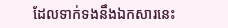ដែលទាក់ទងនឹងឯកសារនេះ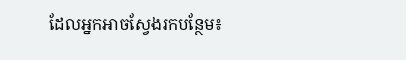ដែលអ្នកអាចស្វែងរកបន្ថែម៖